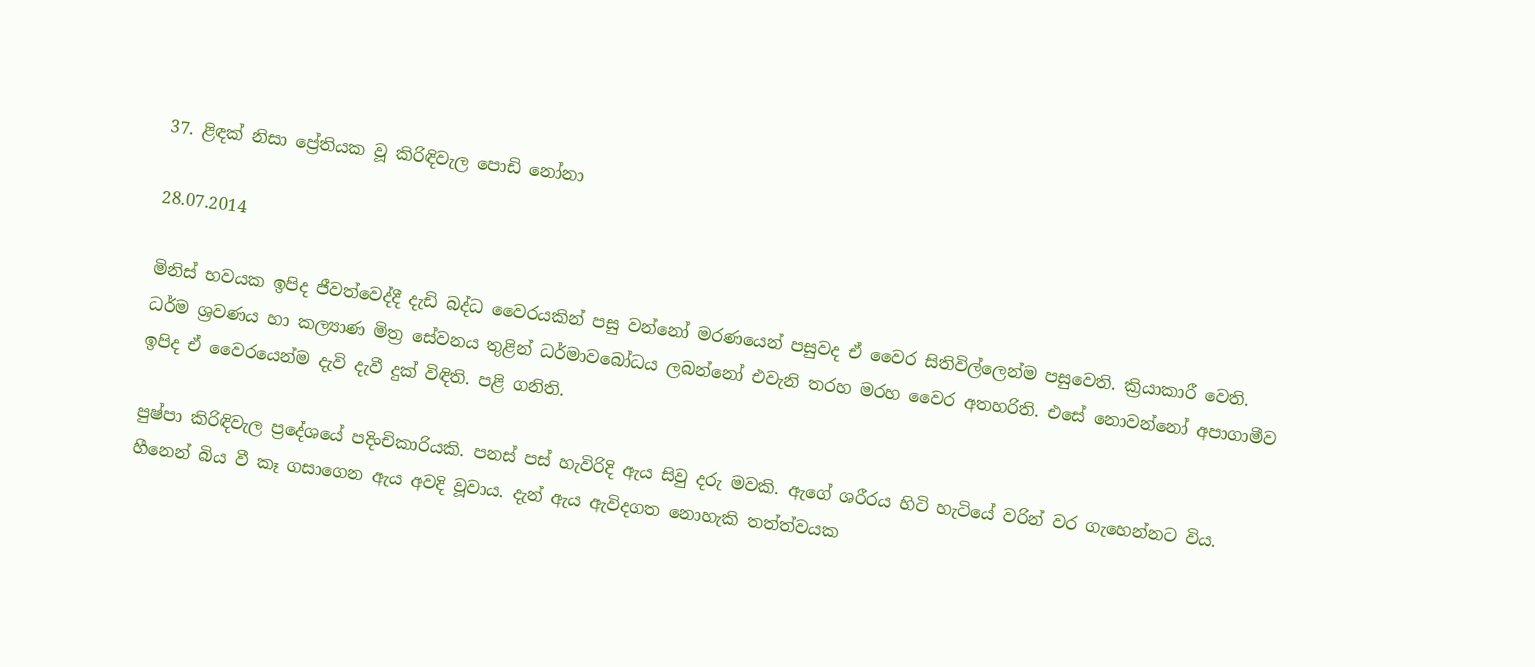37. ළිඳක් නිසා ප්‍රේතියක වූ කිරිඳිවැල පොඩි නෝනා

28.07.2014

මිනිස් භවයක ඉපිද ජීවත්වෙද්දී දැඩි බද්ධ වෛරයකින් පසු වන්නෝ මරණයෙන් පසුවද ඒ වෛර සිතිවිල්ලෙන්ම පසුවෙති. ක්‍රියාකාරී වෙති. ධර්ම ශ්‍රවණය හා කල්‍යාණ මිත්‍ර සේවනය තුළින් ධර්මාවබෝධය ලබන්නෝ එවැනි තරහ මරහ වෛර අතහරිති. එසේ නොවන්නෝ අපාගාමීව ඉපිද ඒ වෛරයෙන්ම දැවි දැවී දුක් විඳිති. පළි ගනිති.

පුෂ්පා කිරිඳිවැල ප්‍රදේශයේ පදිංචිකාරියකි. පනස් පස් හැවිරිදි ඇය සිවු දරු මවකි. ඇගේ ශරීරය හිටි හැටියේ වරින් වර ගැහෙන්නට විය. හීනෙන් බිය වී කෑ ගසාගෙන ඇය අවදි වූවාය. දැන් ඇය ඇවිදගත නොහැකි තත්ත්වයක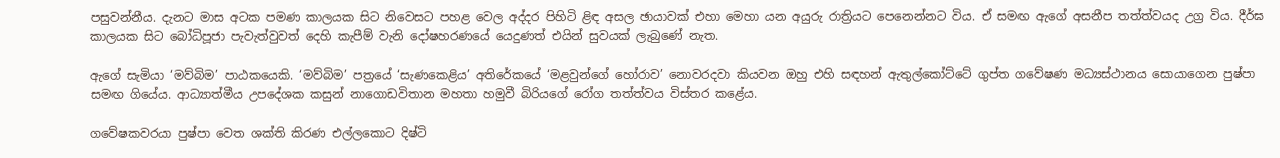පසුවන්නීය. දැනට මාස අටක පමණ කාලයක සිට නිවෙසට පහළ වෙල අද්දර පිහිටි ළිඳ අසල ඡායාවක් එහා මෙහා යන අයුරු රාත්‍රියට පෙනෙන්නට විය. ඒ සමඟ ඇගේ අසනීප තත්ත්වයද උග්‍ර විය. දීර්ඝ කාලයක සිට බෝධිපූජා පැවැත්වුවත් දෙහි කැපීම් වැනි දෝෂහරණයේ යෙදුණත් එයින් සුවයක් ලැබුණේ නැත.

ඇගේ සැමියා ‘මව්බිම’ පාඨකයෙකි. ‘මව්බිම’ පත්‍රයේ ‘සැණකෙළිය’ අතිරේකයේ ‘මළවුන්ගේ හෝරාව’ නොවරදවා කියවන ඔහු එහි සඳහන් ඇතුල්කෝට්ටේ ගුප්ත ගවේෂණ මධ්‍යස්ථානය සොයාගෙන පුෂ්පා සමඟ ගියේය. ආධ්‍යාත්මීය උපදේශක කසුන් නාගොඩවිතාන මහතා හමුවී බිරියගේ රෝග තත්ත්වය විස්තර කළේය.

ගවේෂකවරයා පුෂ්පා වෙත ශක්ති කිරණ එල්ලකොට දිෂ්ටි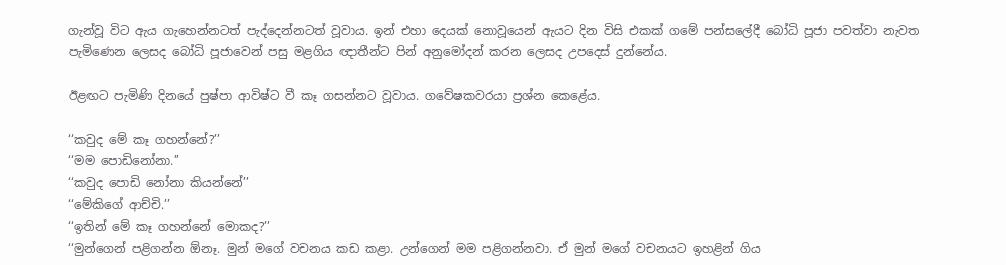ගැන්වූ විට ඇය ගැහෙන්නටත් පැද්දෙන්නටත් වූවාය. ඉන් එහා දෙයක් නොවූයෙන් ඇයට දින විසි එකක් ගමේ පන්සලේදී බෝධි පූජා පවත්වා නැවත පැමිණෙන ලෙසද බෝධි පූජාවෙන් පසු මළගිය ඥාතීන්ට පින් අනුමෝදන් කරන ලෙසද උපදෙස් දුන්නේය.

ඊළඟට පැමිණි දිනයේ පුෂ්පා ආවිෂ්ට වී කෑ ගසන්නට වූවාය. ගවේෂකවරයා ප්‍රශ්න කෙළේය.

‘‘කවුද මේ කෑ ගහන්නේ?’’
‘‘මම පොඩිනෝනා.’’
‘‘කවුද පොඩි නෝනා කියන්නේ’’
‘‘මේකිගේ ආච්චි.’’
‘‘ඉතින් මේ කෑ ගහන්නේ මොකද?’’
‘‘මුන්ගෙන් පළිගන්න ඕනෑ. මුන් මගේ වචනය කඩ කළා. උන්ගෙන් මම පළිගන්නවා. ඒ මුන් මගේ වචනයට ඉහළින් ගිය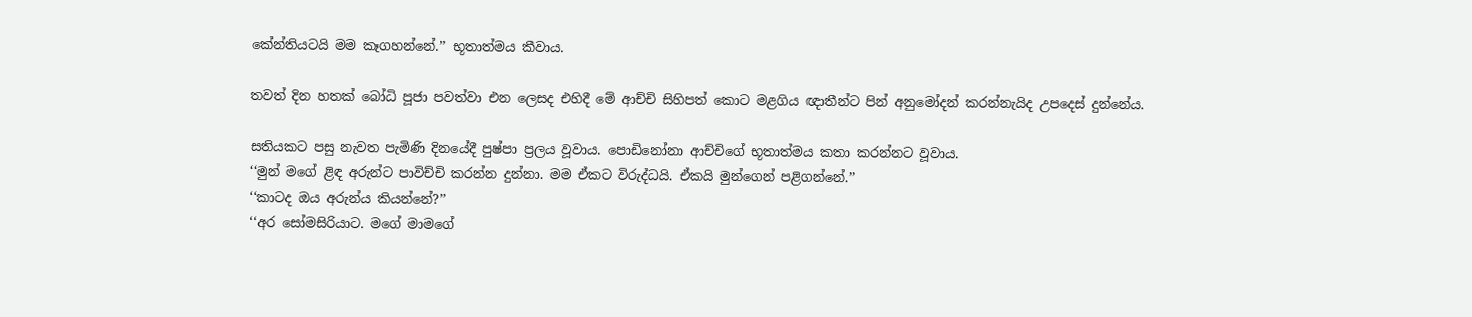කේන්තියටයි මම කෑගහන්නේ.’’ භූතාත්මය කීවාය.

තවත් දින හතක් බෝධි පූජා පවත්වා එන ලෙසද එහිදී මේ ආච්චි සිහිපත් කොට මළගිය ඥාතීන්ට පින් අනුමෝදන් කරන්නැයිද උපදෙස් දුන්නේය.

සතියකට පසු නැවත පැමිණි දිනයේදී පුෂ්පා ප්‍රලය වූවාය. පොඩිනෝනා ආච්චිගේ භූතාත්මය කතා කරන්නට වූවාය.
‘‘මුන් මගේ ළිඳ අරුන්ට පාවිච්චි කරන්න දුන්නා. මම ඒකට විරුද්ධයි. ඒකයි මුන්ගෙන් පළිගන්නේ.’’
‘‘කාටද ඔය අරුන්ය කියන්නේ?’’
‘‘අර සෝමසිරියාට. මගේ මාමගේ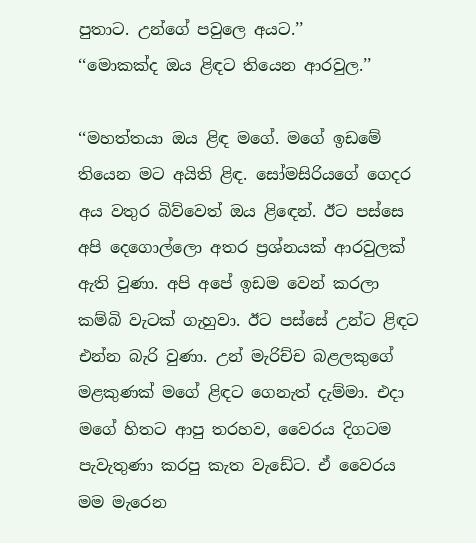පුතාට. උන්ගේ පවුලෙ අයට.’’
‘‘මොකක්ද ඔය ළිඳට තියෙන ආරවුල.’’

‘‘මහත්තයා ඔය ළිඳ මගේ. මගේ ඉඩමේ තියෙන මට අයිති ළිඳ. සෝමසිරියගේ ගෙදර අය වතුර බිව්වෙත් ඔය ළිඳෙන්. ඊට පස්සෙ අපි දෙගොල්ලො අතර ප්‍රශ්නයක් ආරවුලක් ඇති වුණා. අපි අපේ ඉඩම වෙන් කරලා කම්බි වැටක් ගැහුවා. ඊට පස්සේ උන්ට ළිඳට එන්න බැරි වුණා. උන් මැරිච්ච බළලකුගේ මළකුණක් මගේ ළිඳට ගෙනැත් දැම්මා. එදා මගේ හිතට ආපු තරහව, වෛරය දිගටම පැවැතුණා කරපු කැත වැඩේට. ඒ වෛරය මම මැරෙන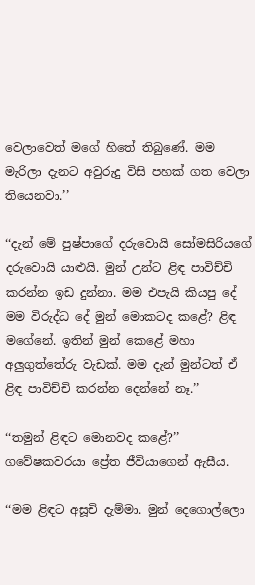වෙලාවෙත් මගේ හිතේ තිබුණේ. මම මැරිලා දැනට අවුරුදු විසි පහක් ගත වෙලා තියෙනවා.’’

‘‘දැන් මේ පුෂ්පාගේ දරුවොයි සෝමසිරියගේ දරුවොයි යාළුයි. මුන් උන්ට ළිඳ පාවිච්චි කරන්න ඉඩ දුන්නා. මම එපැයි කියපු දේ මම විරුද්ධ දේ මුන් මොකටද කළේ? ළිඳ මගේනේ. ඉතින් මුන් කෙළේ මහා අලුගුත්තේරු වැඩක්. මම දැන් මුන්ටත් ඒ ළිඳ පාවිච්චි කරන්න දෙන්නේ නෑ.’’

‘‘තමුන් ළිඳට මොනවද කළේ?’’ ගවේෂකවරයා ප්‍රේත ජීවියාගෙන් ඇසීය.

‘‘මම ළිඳට අසූචි දැම්මා. මුන් දෙගොල්ලො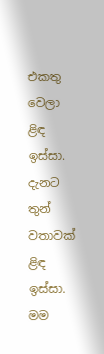එකතු වෙලා ළිඳ ඉස්සා. දැනට තුන් වතාවක් ළිඳ ඉස්සා. මම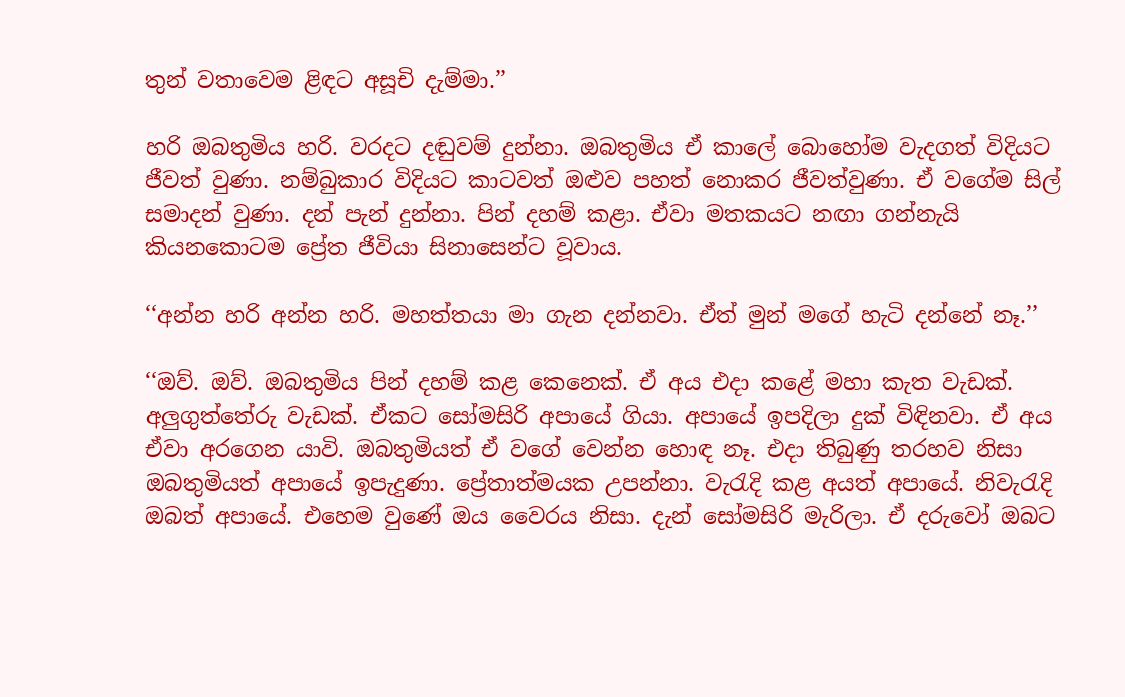තුන් වතාවෙම ළිඳට අසූචි දැම්මා.’’

හරි ඔබතුමිය හරි. වරදට දඬුවම් දුන්නා. ඔබතුමිය ඒ කාලේ බොහෝම වැදගත් විදියට ජීවත් වුණා. නම්බුකාර විදියට කාටවත් ඔළුව පහත් නොකර ජීවත්වුණා. ඒ වගේම සිල් සමාදන් වුණා. දන් පැන් දුන්නා. පින් දහම් කළා. ඒවා මතකයට නඟා ගන්නැයි කියනකොටම ප්‍රේත ජීවියා සිනාසෙන්ට වූවාය.

‘‘අන්න හරි අන්න හරි. මහත්තයා මා ගැන දන්නවා. ඒත් මුන් මගේ හැටි දන්නේ නෑ.’’

‘‘ඔව්. ඔව්. ඔබතුමිය පින් දහම් කළ කෙනෙක්. ඒ අය එදා කළේ මහා කැත වැඩක්. අලුගුත්තේරු වැඩක්. ඒකට සෝමසිරි අපායේ ගියා. අපායේ ඉපදිලා දුක් විඳිනවා. ඒ අය ඒවා අරගෙන යාවි. ඔබතුමියත් ඒ වගේ වෙන්න හොඳ නෑ. එදා තිබුණු තරහව නිසා ඔබතුමියත් අපායේ ඉපැදුණා. ප්‍රේතාත්මයක උපන්නා. වැරැදි කළ අයත් අපායේ. නිවැරැදි ඔබත් අපායේ. එහෙම වුණේ ඔය වෛරය නිසා. දැන් සෝමසිරි මැරිලා. ඒ දරුවෝ ඔබට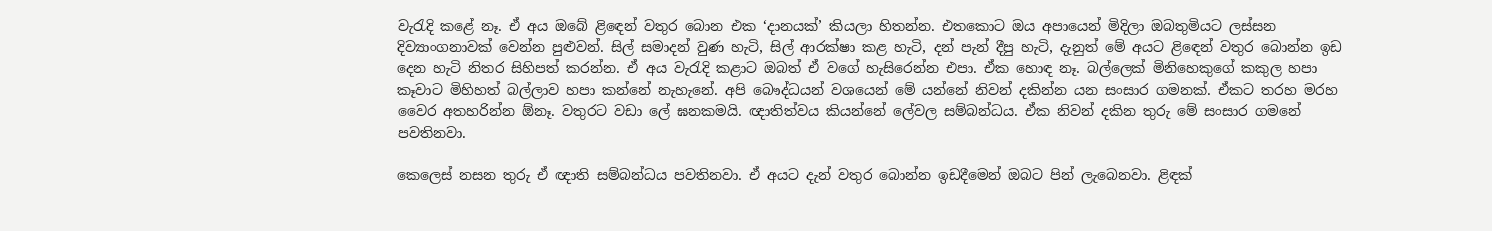වැරැදි කළේ නෑ. ඒ අය ඔබේ ළිඳෙන් වතුර බොන එක ‘දානයක්’ කියලා හිතන්න. එතකොට ඔය අපායෙන් මිදිලා ඔබතුමියට ලස්සන දිව්‍යාංගනාවක් වෙන්න පුළුවන්. සිල් සමාදන් වුණ හැටි, සිල් ආරක්ෂා කළ හැටි, දන් පැන් දීපු හැටි, දැනුත් මේ අයට ළිඳෙන් වතුර බොන්න ඉඩ දෙන හැටි නිතර සිහිපත් කරන්න. ඒ අය වැරැදි කළාට ඔබත් ඒ වගේ හැසිරෙන්න එපා. ඒක හොඳ නෑ. බල්ලෙක් මිනිහෙකුගේ කකුල හපා කෑවාට මිහිහත් බල්ලාව හපා කන්නේ නැහැනේ. අපි බෞද්ධයන් වශයෙන් මේ යන්නේ නිවන් දකින්න යන සංසාර ගමනක්. ඒකට තරහ මරහ වෛර අතහරින්න ඕනෑ. වතුරට වඩා ලේ ඝනකමයි. ඥාතිත්වය කියන්නේ ලේවල සම්බන්ධය. ඒක නිවන් දකින තුරු මේ සංසාර ගමනේ පවතිනවා.

කෙලෙස් නසන තුරු ඒ ඥාති සම්බන්ධය පවතිනවා. ඒ අයට දැන් වතුර බොන්න ඉඩදීමෙන් ඔබට පින් ලැබෙනවා. ළිඳක්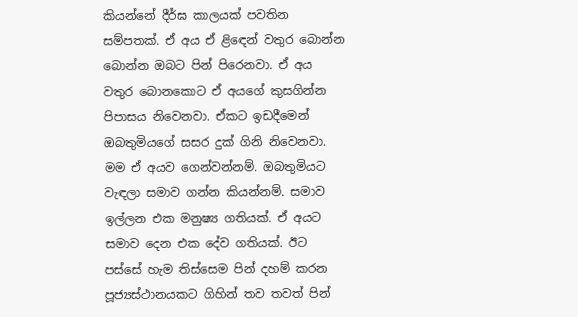කියන්නේ දීර්ඝ කාලයක් පවතින සම්පතක්. ඒ අය ඒ ළිඳෙන් වතුර බොන්න බොන්න ඔබට පින් පිරෙනවා. ඒ අය වතුර බොනකොට ඒ අයගේ කුසගින්න පිපාසය නිවෙනවා. ඒකට ඉඩදීමෙන් ඔබතුමියගේ සසර දුක් ගිනි නිවෙනවා. මම ඒ අයව ගෙන්වන්නම්. ඔබතුමියට වැඳලා සමාව ගන්න කියන්නම්. සමාව ඉල්ලන එක මනුෂ්‍ය ගතියක්. ඒ අයට සමාව දෙන එක දේව ගතියක්. ඊට පස්සේ හැම තිස්සෙම පින් දහම් කරන පූජ්‍යස්ථානයකට ගිහින් තව තවත් පින්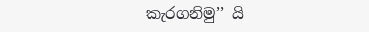කැරගනිමු’’ යි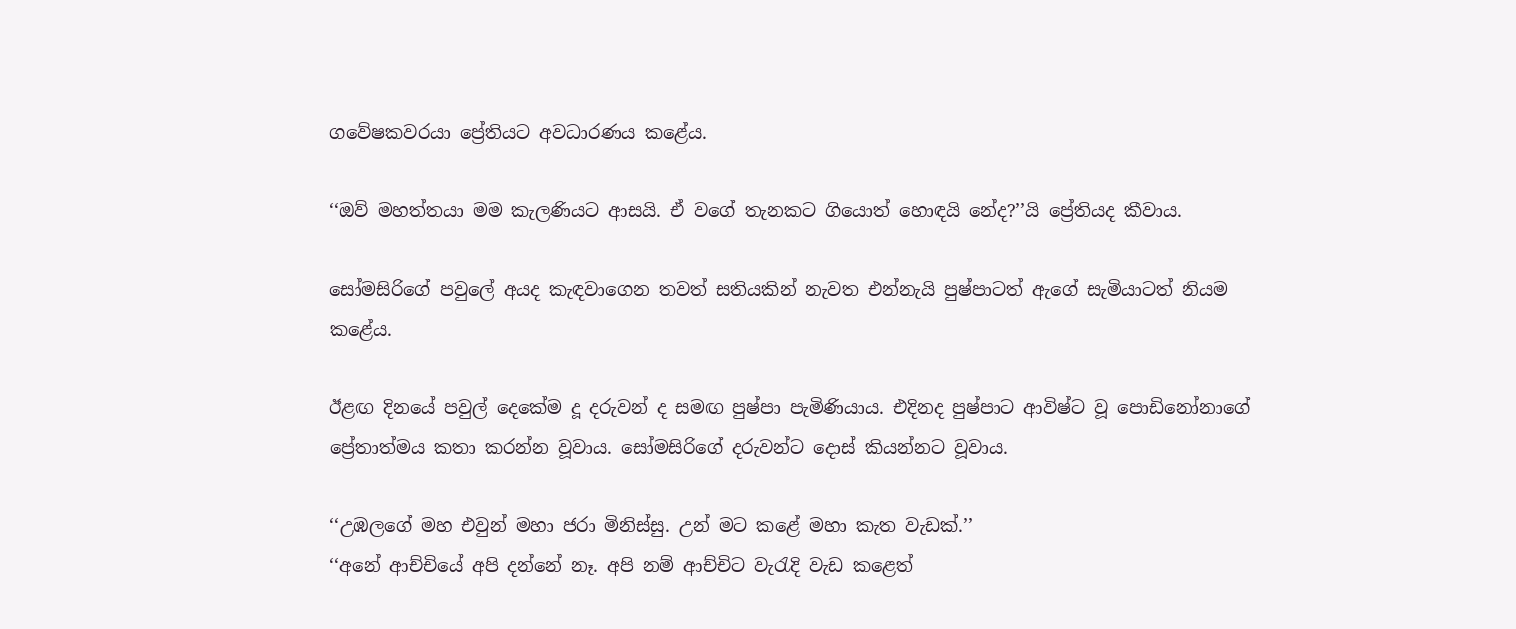ගවේෂකවරයා ප්‍රේතියට අවධාරණය කළේය.

‘‘ඔව් මහත්තයා මම කැලණියට ආසයි. ඒ වගේ තැනකට ගියොත් හොඳයි නේද?’’යි ප්‍රේතියද කීවාය.

සෝමසිරිගේ පවුලේ අයද කැඳවාගෙන තවත් සතියකින් නැවත එන්නැයි පුෂ්පාටත් ඇගේ සැමියාටත් නියම කළේය.

ඊළඟ දිනයේ පවුල් දෙකේම දූ දරුවන් ද සමඟ පුෂ්පා පැමිණියාය. එදිනද පුෂ්පාට ආවිෂ්ට වූ පොඩිනෝනාගේ ප්‍රේතාත්මය කතා කරන්න වූවාය. සෝමසිරිගේ දරුවන්ට ‍දොස් කියන්නට වූවාය.

‘‘උඹලගේ මහ එවුන් මහා ජරා මිනිස්සු. උන් මට කළේ මහා කැත වැඩක්.’’
‘‘අනේ ආච්චියේ අපි දන්නේ නෑ. අපි නම් ආච්චිට වැරැදි වැඩ කළෙත්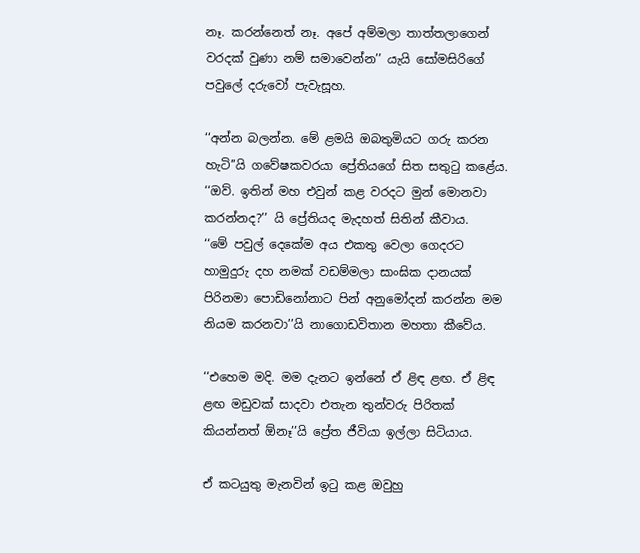නෑ. කරන්නෙත් නෑ. අපේ අම්මලා තාත්තලාගෙන් වරදක් වුණා නම් සමාවෙන්න’’ යැයි සෝමසිරිගේ පවුලේ දරුවෝ පැවැසූහ.

‘‘අන්න බලන්න. මේ ළමයි ඔබතුමියට ගරු කරන හැටි’’යි ගවේෂකවරයා ප්‍රේතියගේ සිත සතුටු කළේය.
‘‘ඔව්. ඉතින් මහ එවුන් කළ වරදට මුන් මොනවා කරන්නද?’’ යි ප්‍රේතියද මැදහත් සිතින් කීවාය.
‘‘මේ පවුල් දෙකේම අය එකතු වෙලා ගෙදරට හාමුදුරු දහ නමක් වඩම්මලා සාංඝික දානයක් පිරිනමා පොඩිනෝනාට පින් අනුමෝදන් කරන්න මම නියම කරනවා’’යි නාගොඩවිතාන මහතා කීවේය.

‘‘එහෙම මදි. මම දැනට ඉන්නේ ඒ ළිඳ ළඟ. ඒ ළිඳ ළඟ මඩුවක් සාදවා එතැන තුන්වරු පිරිතක් කියන්නත් ඕනෑ’’යි ප්‍රේත ජීවියා ඉල්ලා සිටියාය.

ඒ කටයුතු මැනවින් ඉටු කළ ඔවුහු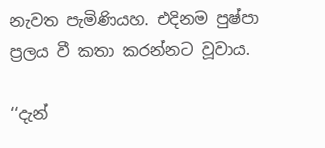නැවත පැමිණියහ. එදිනම පුෂ්පා ප්‍රලය වී කතා කරන්නට වූවාය.

‘‘දැන්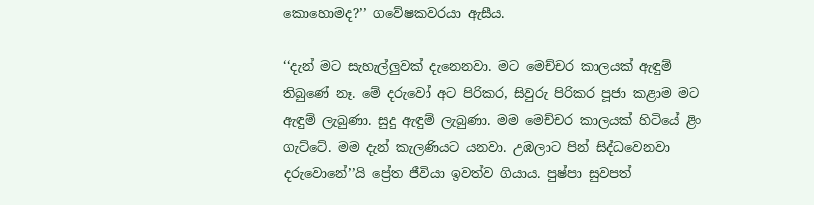කොහොමද?’’ ගවේෂකවරයා ඇසීය.

‘‘දැන් මට සැහැල්ලුවක් දැනෙනවා. මට මෙච්චර කාලයක් ඇඳුම් තිබුණේ නෑ. මේ දරුවෝ අට පිරිකර, සිවුරු පිරිකර පූජා කළාම මට ඇඳුම් ලැබුණා. සුදු ඇඳුම් ලැබුණා. මම මෙච්චර කාලයක් හිටියේ ළිං ගැට්ටේ. මම දැන් කැලණියට යනවා. උඹලාට පින් සිද්ධවෙනවා දරුවොනේ’’යි ප්‍රේත ජීවියා ඉවත්ව ගියාය. පුෂ්පා සුවපත්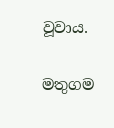වූවාය.

මතුගම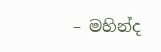– මහින්ද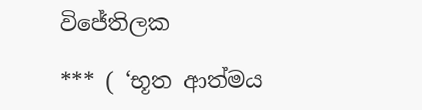විජේතිලක

*** ( ‘භූත ආත්මය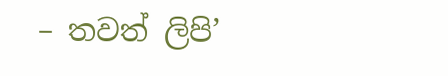– තවත් ලිපි’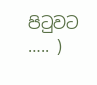පිටුවට ….. )